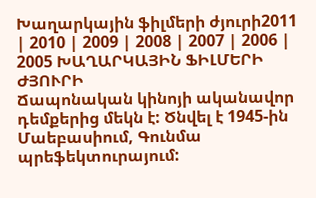Խաղարկային ֆիլմերի ժյուրի2011 | 2010 | 2009 | 2008 | 2007 | 2006 | 2005 ԽԱՂԱՐԿԱՅԻՆ ՖԻԼՄԵՐԻ ԺՅՈՒՐԻ
Ճապոնական կինոյի ականավոր դեմքերից մեկն է: Ծնվել է 1945-ին Մաեբասիում, Գունմա պրեֆեկտուրայում: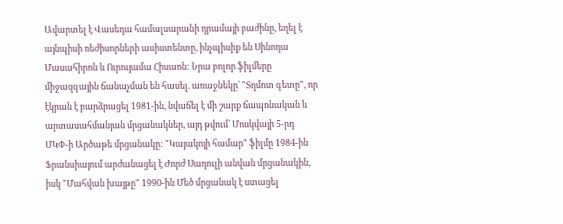Ավարտել է Վասեդա համալսարանի դրամայի բաժինը, եղել է այնպիսի ռեժիսորների ասիստենտը, ինչպիսիք են Սինոդա Մասահիրոն և Ուրույամա Հիսաոն: Նրա բոլոր ֆիլմերը միջազգային ճանաչման են հասել. առաջնեկը` "Տղմոտ գետը", որ էկրան է բարձրացել 1981-ին, նվաճել է մի շարք ճապոնական և արտասահմանյան մրցանակներ, այդ թվում` Մոսկվայի 5-րդ ՄԿՓ-ի Արծաթե մրցանակը: "Կայակոյի համար" ֆիլմը 1984-ին Ֆրանսիայում արժանացել է Ժորժ Սադուլի անվան մրցանակին, իսկ "Մահվան խայթը" 1990-ին Մեծ մրցանակ է ստացել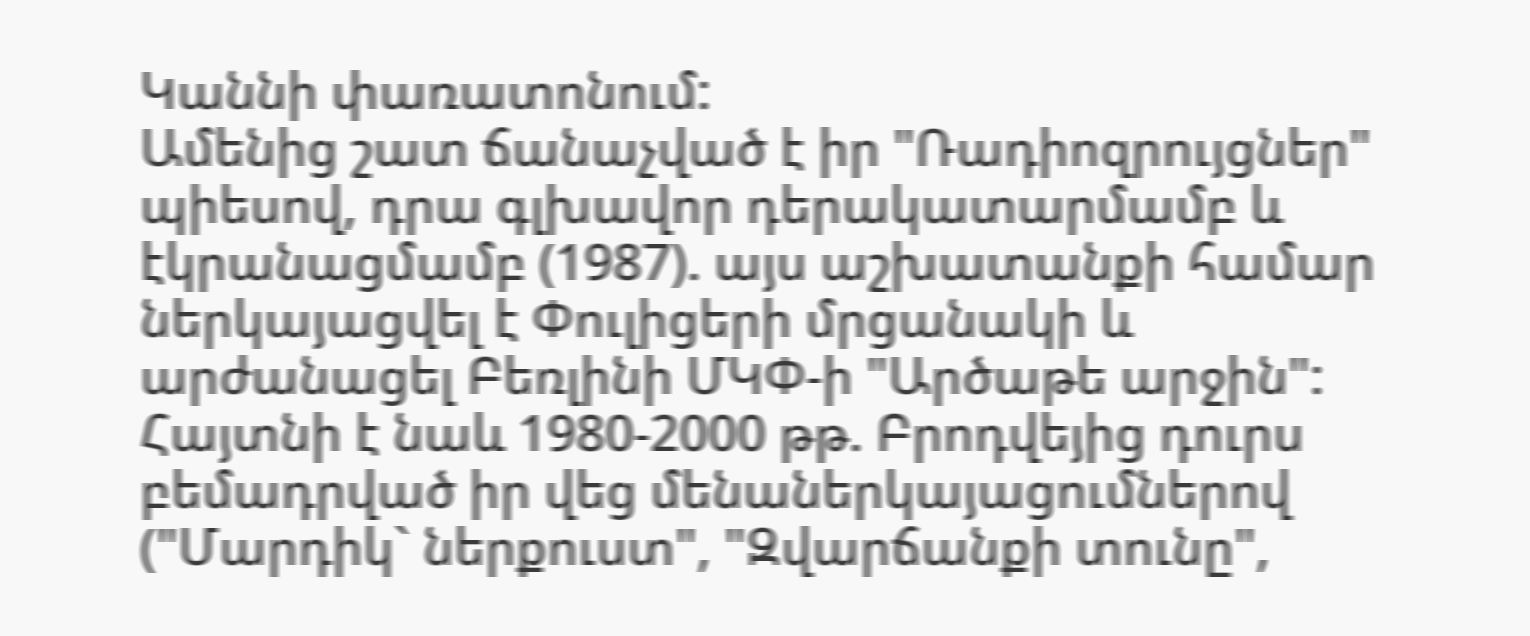Կաննի փառատոնում:
Ամենից շատ ճանաչված է իր "Ռադիոզրույցներ" պիեսով, դրա գլխավոր դերակատարմամբ և էկրանացմամբ (1987). այս աշխատանքի համար ներկայացվել է Փուլիցերի մրցանակի և արժանացել Բեռլինի ՄԿՓ-ի "Արծաթե արջին": Հայտնի է նաև 1980-2000 թթ. Բրոդվեյից դուրս բեմադրված իր վեց մենաներկայացումներով ("Մարդիկ` ներքուստ", "Զվարճանքի տունը",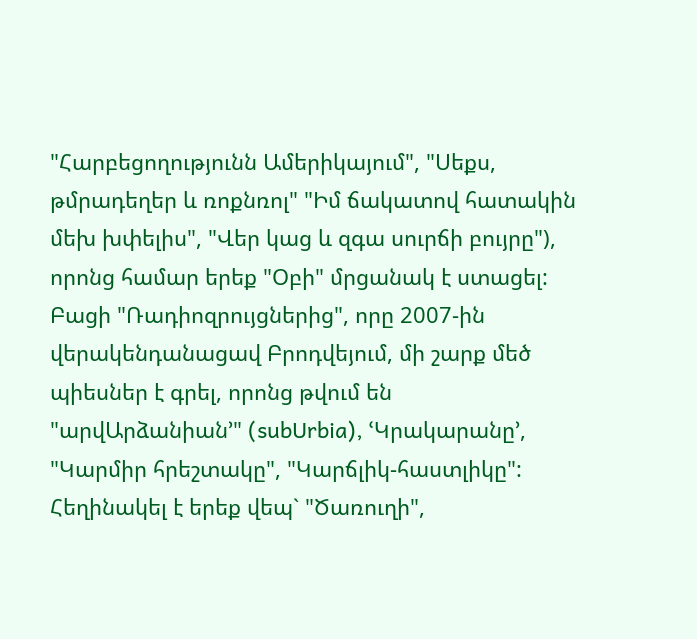"Հարբեցողությունն Ամերիկայում", "Սեքս, թմրադեղեր և ռոքնռոլ" "Իմ ճակատով հատակին մեխ խփելիս", "Վեր կաց և զգա սուրճի բույրը"), որոնց համար երեք "Օբի" մրցանակ է ստացել: Բացի "Ռադիոզրույցներից", որը 2007-ին վերակենդանացավ Բրոդվեյում, մի շարք մեծ պիեսներ է գրել, որոնց թվում են "արվԱրձանիան՚" (subUrbia), ՙԿրակարանը՚, "Կարմիր հրեշտակը", "Կարճլիկ-հաստլիկը": Հեղինակել է երեք վեպ` "Ծառուղի",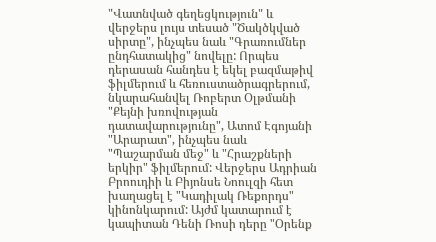"Վատնված գեղեցկություն" և վերջերս լույս տեսած "Ծակծկված սիրտը", ինչպես նաև "Գրառումներ ընդհատակից" նովելը: Որպես դերասան հանդես է եկել բազմաթիվ ֆիլմերում և հեռուստածրագրերում, նկարահանվել Ռոբերտ Օլթմանի "Քեյնի խռովության դատավարությունը", Ատոմ Էգոյանի "Արարատ", ինչպես նաև "Պաշարման մեջ" և "Հրաշքների երկիր" ֆիլմերում: Վերջերս Ադրիան Բրոուդիի և Բիյոնսե Նոուլզի հետ խաղացել է "Կադիլակ Ռեքորդս" կինոնկարում: Այժմ կատարում է կապիտան Դենի Ռոսի դերը "Օրենք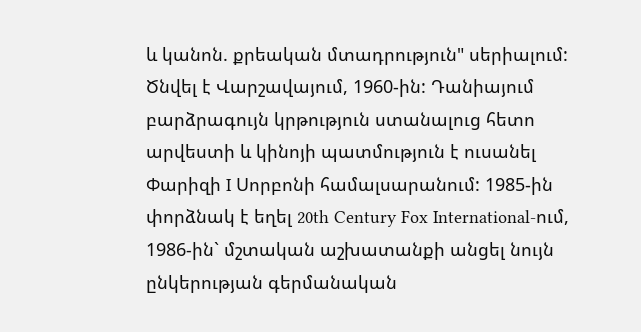և կանոն. քրեական մտադրություն" սերիալում:
Ծնվել է Վարշավայում, 1960-ին: Դանիայում բարձրագույն կրթություն ստանալուց հետո արվեստի և կինոյի պատմություն է ուսանել Փարիզի I Սորբոնի համալսարանում: 1985-ին փորձնակ է եղել 20th Century Fox International-ում, 1986-ին` մշտական աշխատանքի անցել նույն ընկերության գերմանական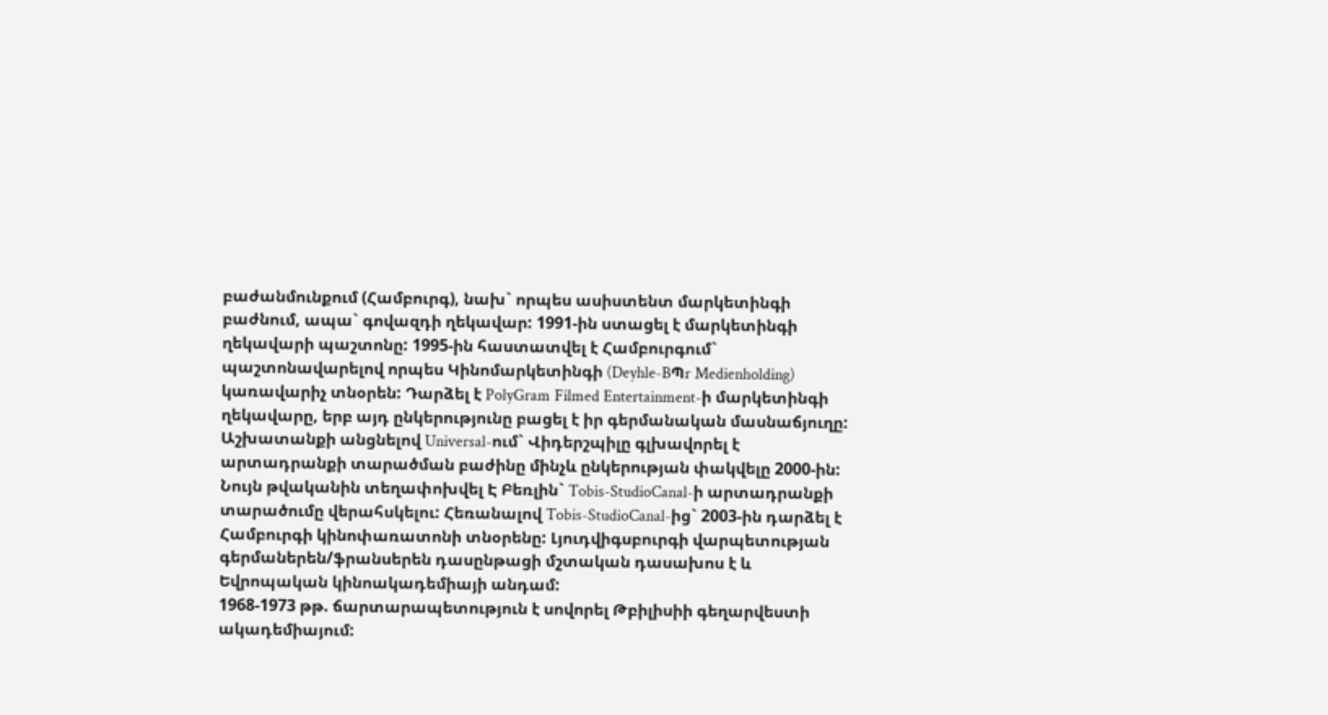բաժանմունքում (Համբուրգ), նախ` որպես ասիստենտ մարկետինգի բաժնում, ապա` գովազդի ղեկավար: 1991-ին ստացել է մարկետինգի ղեկավարի պաշտոնը: 1995-ին հաստատվել է Համբուրգում` պաշտոնավարելով որպես Կինոմարկետինգի (Deyhle-BՊr Medienholding) կառավարիչ տնօրեն: Դարձել է PolyGram Filmed Entertainment-ի մարկետինգի ղեկավարը, երբ այդ ընկերությունը բացել է իր գերմանական մասնաճյուղը: Աշխատանքի անցնելով Universal-ում` Վիդերշպիլը գլխավորել է արտադրանքի տարածման բաժինը մինչև ընկերության փակվելը 2000-ին: Նույն թվականին տեղափոխվել Է Բեռլին` Tobis-StudioCanal-ի արտադրանքի տարածումը վերահսկելու: Հեռանալով Tobis-StudioCanal-ից` 2003-ին դարձել է Համբուրգի կինոփառատոնի տնօրենը: Լյուդվիգսբուրգի վարպետության գերմաներեն/ֆրանսերեն դասընթացի մշտական դասախոս է և Եվրոպական կինոակադեմիայի անդամ:
1968-1973 թթ. ճարտարապետություն է սովորել Թբիլիսիի գեղարվեստի ակադեմիայում: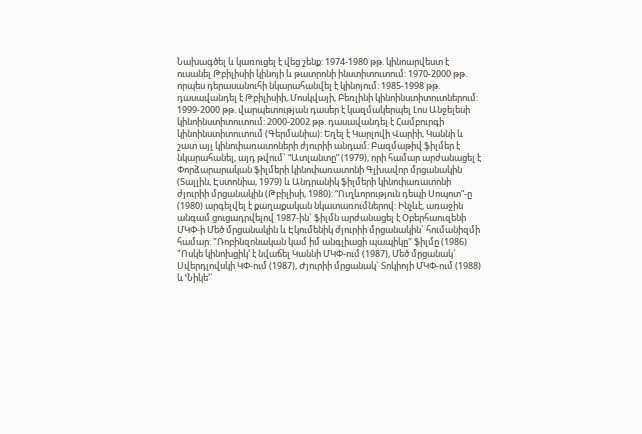Նախագծել և կառուցել է վեց շենք: 1974-1980 թթ. կինոարվեստ է ուսանել Թբիլիսիի կինոյի և թատրոնի ինստիտուտում: 1970-2000 թթ. որպես դերասանուհի նկարահանվել է կինոյում: 1985-1998 թթ. դասավանդել է Թբիլիսիի, Մոսկվայի, Բեռլինի կինոինստիտուտներում: 1999-2000 թթ. վարպետության դասեր է կազմակերպել Լոս Անջելեսի կինոինստիտուտում: 2000-2002 թթ. դասավանդել է Համբուրգի կինոինստիտուտում (Գերմանիա): Եղել է Կարլովի Վարիի, Կաննի և շատ այլ կինոփառատոների ժյուրիի անդամ: Բազմաթիվ ֆիլմեր է նկարահանել, այդ թվում` “Ատլանտը” (1979), որի համար արժանացել է Փորձարարական ֆիլմերի կինոփառատոնի Գլխավոր մրցանակին (Տալլին, Էստոնիա, 1979) և Անդրանիկ ֆիլմերի կինոփառատոնի ժյուրիի մրցանակին (Թբիլիսի, 1980): “Ուղևորություն դեպի Սոպոտ”-ը (1980) արգելվել է քաղաքական նկատառումներով: Ինչևէ, առաջին անգամ ցուցադրվելով 1987-ին` ֆիլմն արժանացել է Օբերհաուզենի ՄԿՓ-ի Մեծ մրցանակին և Էկումենիկ ժյուրիի մրցանակին` հումանիզմի համար: "Ռոբինզոնական կամ իմ անգլիացի պապիկը" ֆիլմը (1986) "Ոսկե կինոխցիկ՚ է նվաճել Կաննի ՄԿՓ-ում (1987), Մեծ մրցանակ` Սվերդլովսկի ԿՓ-ում (1987), Ժյուրիի մրցանակ` Տոկիոյի ՄԿՓ-ում (1988) և ՙՆիկե՚`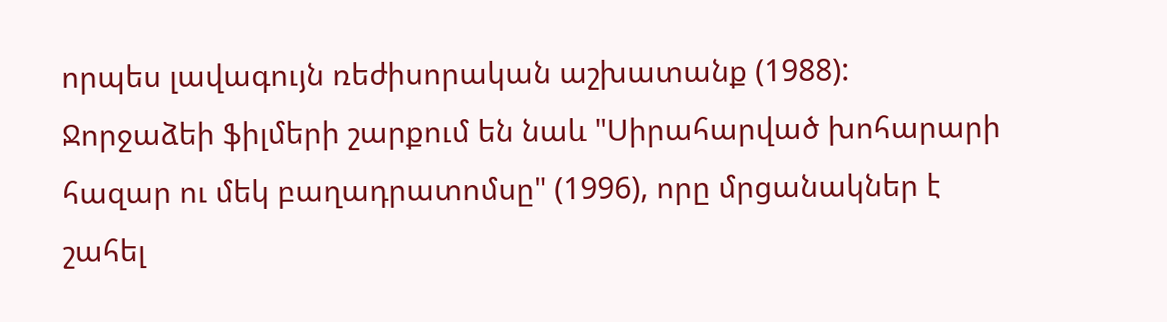որպես լավագույն ռեժիսորական աշխատանք (1988): Ջորջաձեի ֆիլմերի շարքում են նաև "Սիրահարված խոհարարի հազար ու մեկ բաղադրատոմսը" (1996), որը մրցանակներ է շահել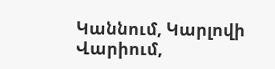Կաննում, Կարլովի Վարիում,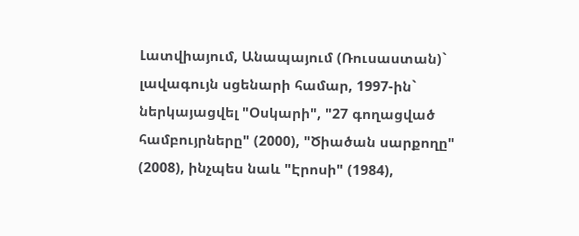Լատվիայում, Անապայում (Ռուսաստան)` լավագույն սցենարի համար, 1997-ին` ներկայացվել "Օսկարի", "27 գողացված համբույրները" (2000), "Ծիածան սարքողը" (2008), ինչպես նաև "Էրոսի" (1984),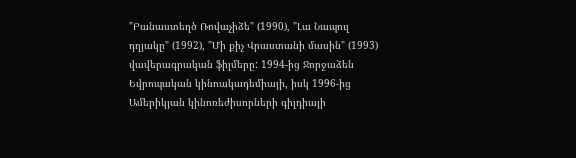"Բանաստեղծ Ռովաչիձե" (1990), "Լա Նապուլ դղյակը" (1992), "Մի քիչ Վրաստանի մասին" (1993) վավերագրական ֆիլմերը: 1994-ից Ջորջաձեն Եվրոպական կինոակադեմիայի, իսկ 1996-ից Ամերիկյան կինոռեժիսորների գիլդիայի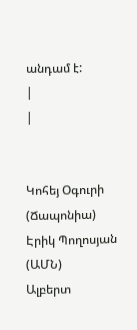անդամ է:
|
|


Կոհեյ Օգուրի (Ճապոնիա)
Էրիկ Պողոսյան (ԱՄՆ)
Ալբերտ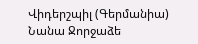Վիդերշպիլ (Գերմանիա)
Նանա Ջորջաձե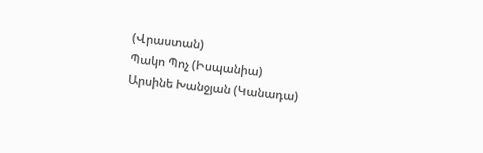(Վրաստան)
Պակո Պոչ (Իսպանիա)
Արսինե Խանջյան (Կանադա)